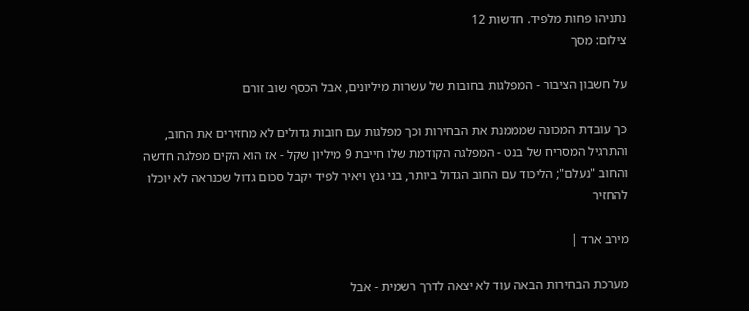נתניהו פחות מלפיד. חדשות 12
צילום: מסך

על חשבון הציבור - המפלגות בחובות של עשרות מיליונים, אבל הכסף שוב זורם

כך עובדת המכונה שמממנת את הבחירות וכך מפלגות עם חובות גדולים לא מחזירים את החוב, והתרגיל המסריח של בנט - המפלגה הקודמת שלו חייבת 9 מיליון שקל - אז הוא הקים מפלגה חדשה והחוב "נעלם"; הליכוד עם החוב הגדול ביותר, בני גנץ ויאיר לפיד יקבל סכום גדול שכנראה לא יוכלו להחזיר

מירב ארד |

מערכת הבחירות הבאה עוד לא יצאה לדרך רשמית - אבל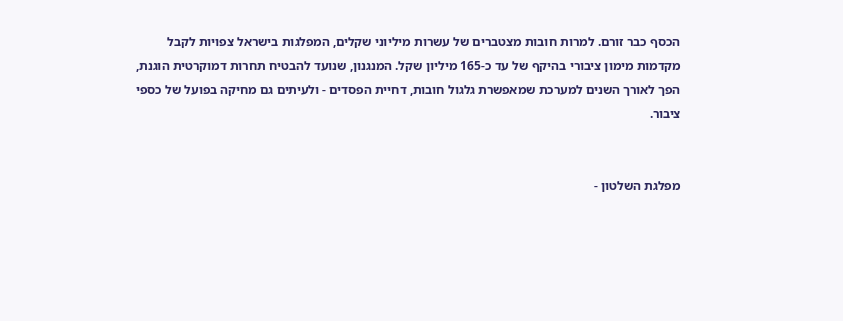הכסף כבר זורם. למרות חובות מצטברים של עשרות מיליוני שקלים, המפלגות בישראל צפויות לקבל מקדמות מימון ציבורי בהיקף של עד כ-165 מיליון שקל. המנגנון, שנועד להבטיח תחרות דמוקרטית הוגנת, הפך לאורך השנים למערכת שמאפשרת גלגול חובות, דחיית הפסדים - ולעיתים גם מחיקה בפועל של כספי ציבור.


מפלגת השלטון -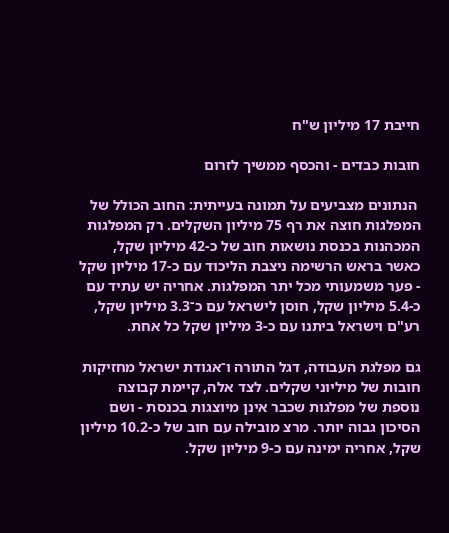חייבת 17 מיליון ש"ח

חובות כבדים - והכסף ממשיך לזרום

 הנתונים מצביעים על תמונה בעייתית: החוב הכולל של המפלגות חוצה את רף 75 מיליון השקלים. רק המפלגות המכהנות בכנסת נושאות חוב של כ-42 מיליון שקל, כאשר בראש הרשימה ניצבת הליכוד עם כ-17 מיליון שקל - פער משמעותי מכל יתר המפלגות. אחריה יש עתיד עם כ-5.4 מיליון שקל, חוסן לישראל עם כ־3.3 מיליון שקל, רע"ם וישראל ביתנו עם כ-3 מיליון שקל כל אחת.

גם מפלגת העבודה, דגל התורה ו־אגודת ישראל מחזיקות חובות של מיליוני שקלים. לצד אלה, קיימת קבוצה נוספת של מפלגות שכבר אינן מיוצגות בכנסת - ושם הסיכון גבוה יותר. מרצ מובילה עם חוב של כ-10.2 מיליון שקל, אחריה ימינה עם כ-9 מיליון שקל.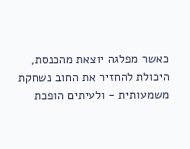כאשר מפלגה יוצאת מהכנסת, היכולת להחזיר את החוב נשחקת משמעותית - ולעיתים הופכת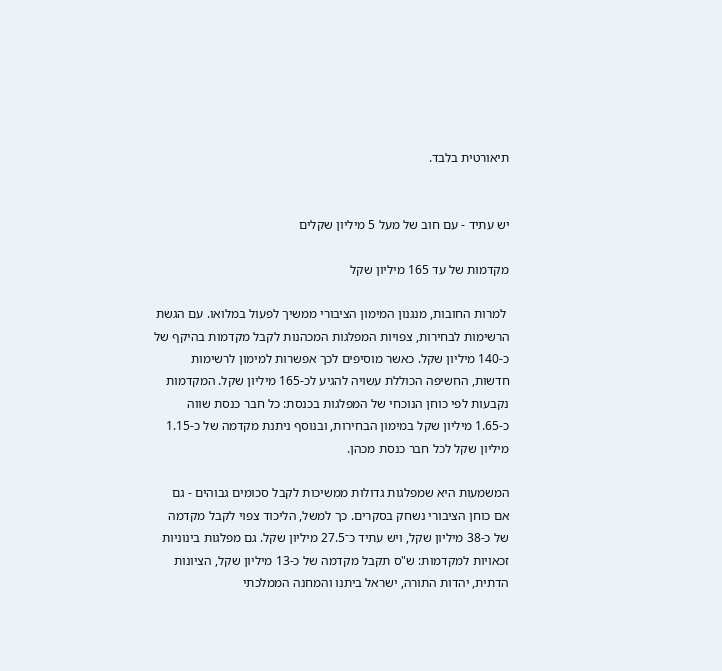תיאורטית בלבד.


יש עתיד - עם חוב של מעל 5 מיליון שקלים

מקדמות של עד 165 מיליון שקל

 למרות החובות, מנגנון המימון הציבורי ממשיך לפעול במלואו. עם הגשת הרשימות לבחירות, צפויות המפלגות המכהנות לקבל מקדמות בהיקף של כ-140 מיליון שקל. כאשר מוסיפים לכך אפשרות למימון לרשימות חדשות, החשיפה הכוללת עשויה להגיע לכ-165 מיליון שקל. המקדמות נקבעות לפי כוחן הנוכחי של המפלגות בכנסת: כל חבר כנסת שווה כ-1.65 מיליון שקל במימון הבחירות, ובנוסף ניתנת מקדמה של כ-1.15 מיליון שקל לכל חבר כנסת מכהן.

המשמעות היא שמפלגות גדולות ממשיכות לקבל סכומים גבוהים - גם אם כוחן הציבורי נשחק בסקרים. כך למשל, הליכוד צפוי לקבל מקדמה של כ-38 מיליון שקל, ויש עתיד כ־27.5 מיליון שקל. גם מפלגות בינוניות זכאויות למקדמות: ש"ס תקבל מקדמה של כ-13 מיליון שקל, הציונות הדתית, יהדות התורה, ישראל ביתנו והמחנה הממלכתי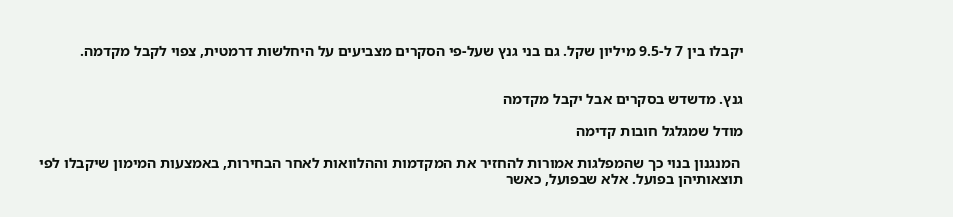יקבלו בין 7 ל-9.5 מיליון שקל. גם בני גנץ שעל-פי הסקרים מצביעים על היחלשות דרמטית, צפוי לקבל מקדמה.


גנץ. מדשדש בסקרים אבל יקבל מקדמה

מודל שמגלגל חובות קדימה

 המנגנון בנוי כך שהמפלגות אמורות להחזיר את המקדמות וההלוואות לאחר הבחירות, באמצעות המימון שיקבלו לפי תוצאותיהן בפועל. אלא שבפועל, כאשר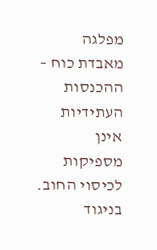מפלגה מאבדת כוח – ההכנסות העתידיות אינן מספיקות לכיסוי החוב. בניגוד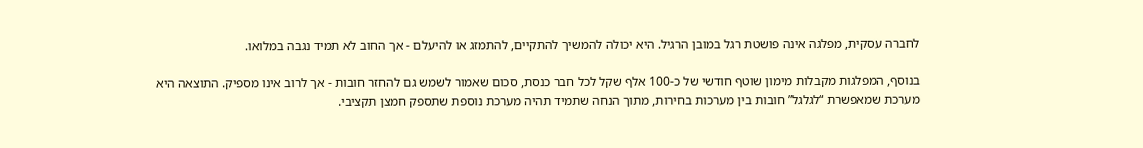לחברה עסקית, מפלגה אינה פושטת רגל במובן הרגיל. היא יכולה להמשיך להתקיים, להתמזג או להיעלם - אך החוב לא תמיד נגבה במלואו.

בנוסף, המפלגות מקבלות מימון שוטף חודשי של כ-100 אלף שקל לכל חבר כנסת, סכום שאמור לשמש גם להחזר חובות - אך לרוב אינו מספיק. התוצאה היא מערכת שמאפשרת “לגלגל” חובות בין מערכות בחירות, מתוך הנחה שתמיד תהיה מערכת נוספת שתספק חמצן תקציבי.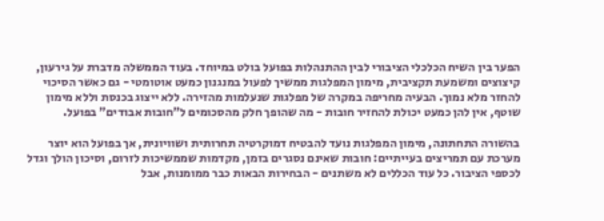הפער בין השיח הכלכלי הציבורי לבין ההתנהלות בפועל בולט במיוחד. בעוד הממשלה מדברת על גירעון, קיצוצים ומשמעת תקציבית, מימון המפלגות ממשיך לפעול במנגנון כמעט אוטומטי - גם כאשר הסיכוי להחזר מלא נמוך. הבעיה מחריפה במקרה של מפלגות שנעלמות מהזירה. ללא ייצוג בכנסת וללא מימון שוטף, אין להן כמעט יכולת להחזיר חובות - מה שהופך חלק מהסכומים ל”חובות אבודים” בפועל.

בהשורה התחתונה, מימון המפלגות נועד להבטיח דמוקרטיה תחרותית ושוויונית, אך בפועל הוא יוצר מערכת עם תמריצים בעייתיים: חובות שאינם נסגרים בזמן, מקדמות שממשיכות לזרום, וסיכון הולך וגדל לכספי הציבור. כל עוד הכללים לא משתנים - הבחירות הבאות כבר ממומנות, אבל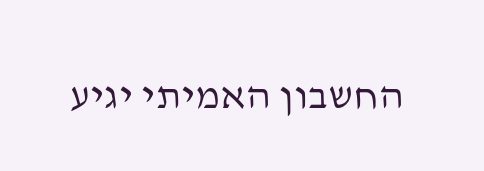החשבון האמיתי יגיע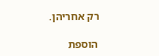רק אחריהן.

הוספת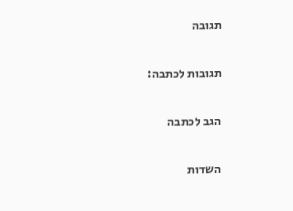תגובה

תגובות לכתבה:

הגב לכתבה

השדות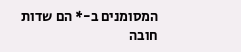המסומנים ב-* הם שדות חובה